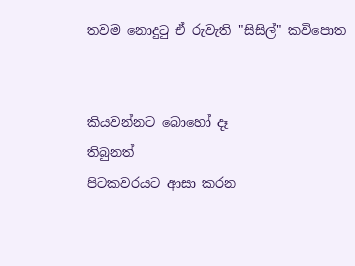තවම නොදුටු ඒ රුවැති "සිසිල්" කවිපොත


කියවන්නට බොහෝ දෑ
තිබුනත්
පිටකවරයට ආසා කරන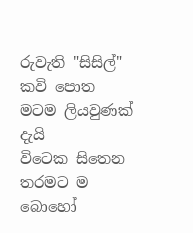රුවැති "සිසිල්" කවි පොත
මටම ලියවුණක් දැයි
විටෙක සිතෙන තරමට ම
බොහෝ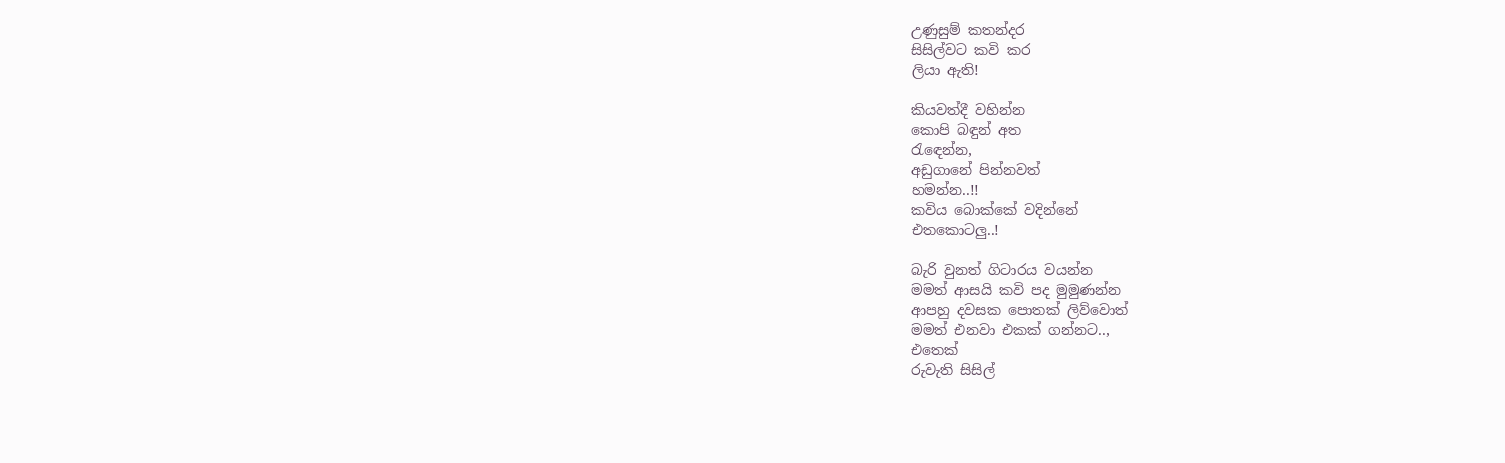උණුසුම් කතන්දර
සිසිල්වට කවි කර
ලියා ඇති!

කියවත්දී වහින්න
කොපි බඳුන් අත
රැඳෙන්න,
අඩුගානේ පින්නවත්
හමන්න..!!
කවිය බොක්කේ වදින්නේ
එතකොටලු..!

බැරි වුනත් ගිටාරය වයන්න
මමත් ආසයි කවි පද මුමුණන්න
ආපහු දවසක පොතක් ලිව්වොත්
මමත් එනවා එකක් ගන්නට..,
එතෙක්
රුවැති සිසිල්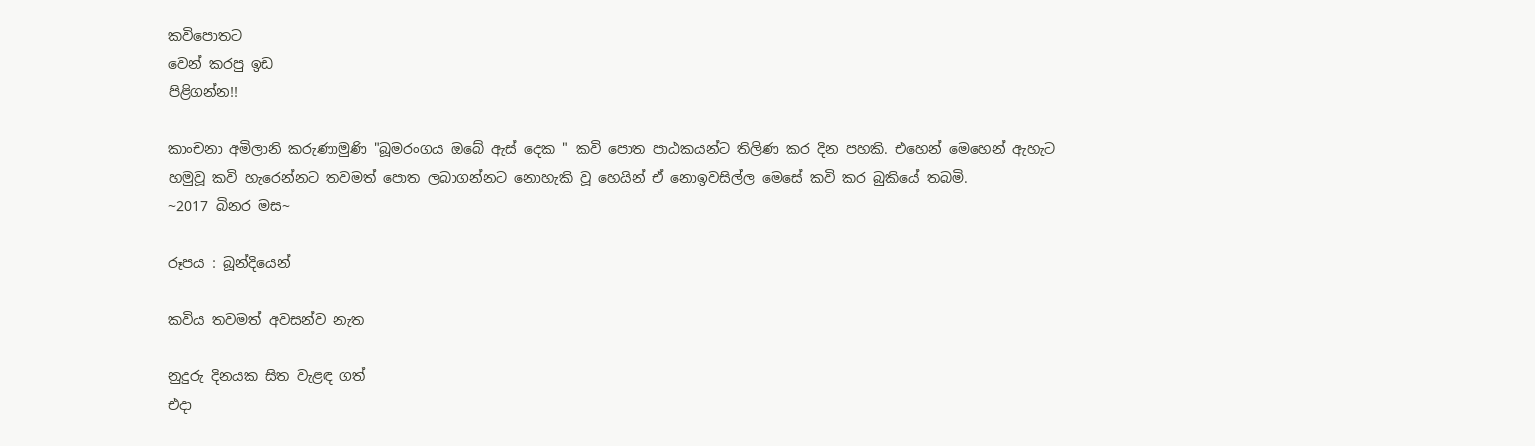කවිපොතට
වෙන් කරපු ඉඩ
පිළිගන්න!!

කාංචනා අමිලානි කරුණාමුණි "බූමරංගය ඔබේ ඇස් දෙක " කවි පොත පාඨකයන්ට තිලිණ කර දින පහකි. එහෙන් මෙහෙන් ඇහැට හමුවූ කවි හැරෙන්නට තවමත් පොත ලබාගන්නට නොහැකි වූ හෙයින් ඒ නොඉවසිල්ල මෙසේ කවි කර බුකියේ තබමි.
~2017 බිනර මස~

රූපය : බූන්දියෙන්

කවිය තවමත් අවසන්ව නැත

නුදුරු දිනයක සිත වැළඳ ගත්
එදා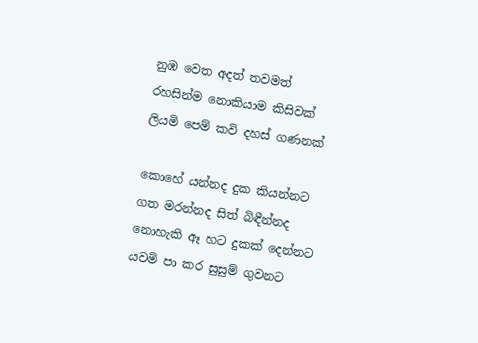නුඹ වෙත අදත් තවමත්
රහසින්ම නොකියාම කිසිවක්
ලියමි පෙම් කවි දහස් ගණනක්

කොහේ යන්නද දුක කියන්නට
ගත මරන්නද සිත් බිඳීන්නද
නොහැකි ඈ හට දුකක් දෙන්නට
යවමි පා කර සුසුම් ගුවනට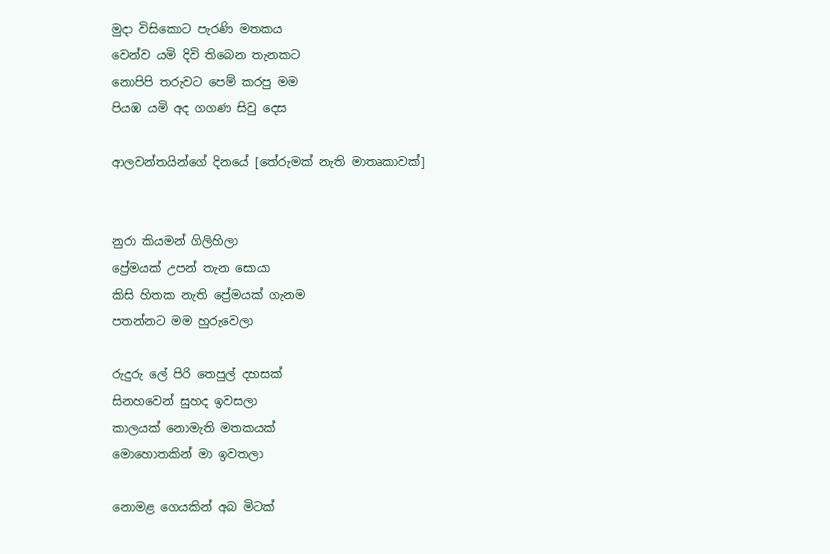මුදා විසිකොට පැරණි මතකය
වෙන්ව යමි දිවි තිබෙන තැනකට
නොපිපි තරුවට පෙම් කරපු මම
පියඹ යමි අද ගගණ සිවු දෙස

ආලවන්තයින්ගේ දිනයේ [තේරුමක් නැති මාතෘකාවක්]


නුරා කියමන් ගිලිහිලා
ප්‍රේමයක් උපන් තැන සොයා
කිසි හිතක නැති ප්‍රේමයක් ගැනම
පතන්නට මම හුරුවෙලා

රුදුරු ලේ පිරි තෙපුල් දහසක්
සිනහවෙන් සුහද ඉවසලා
කාලයක් නොමැති මතකයක්
මොහොතකින් මා ඉවතලා

නොමළ ගෙයකින් අබ මිටක්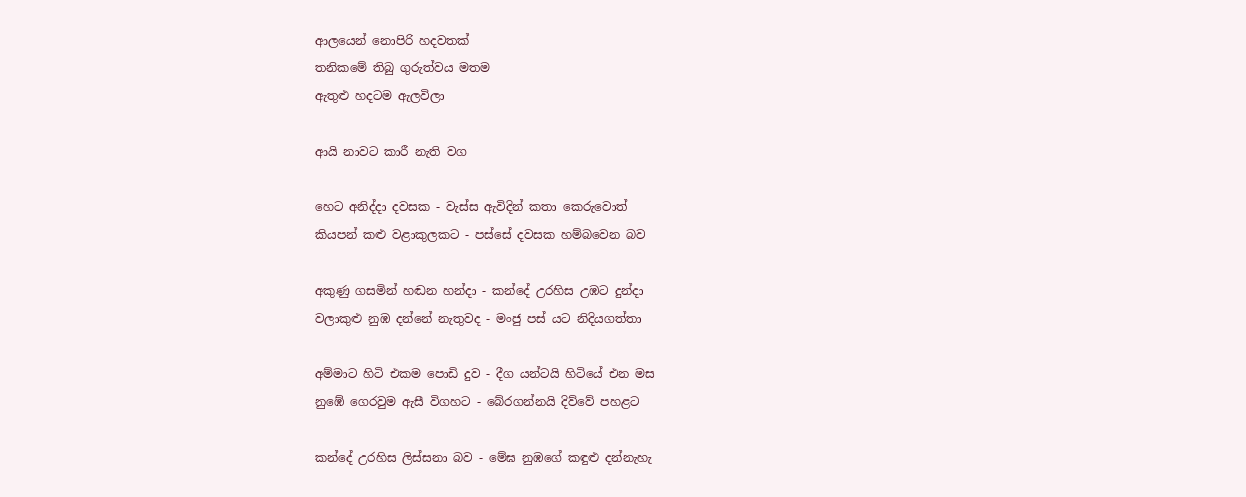ආලයෙන් නොපිරි හදවතක්
තනිකමේ තිබු ගුරුත්වය මතම
ඇතුළු හදටම ඇලවිලා

ආයි නාවට කාරී නැති වග

හෙට අනිද්දා දවසක - වැස්ස ඇවිදින් කතා කෙරුවොත්
කියපන් කළු වළාකුලකට - පස්සේ දවසක හම්බවෙන බව

අකුණු ගසමින් හඬන හන්දා - කන්දේ උරහිස උඹට දුන්දා
වලාකුළු නුඹ දන්නේ නැතුවද - මංජු පස් යට නිදියගත්තා

අම්මාට හිටි එකම පොඩි දුව - දීග යන්ටයි හිටියේ එන මස
නුඹේ ගෙරවුම ඇසී විගහට - බේරගන්නයි දිව්වේ පහළට

කන්දේ උරහිස ලිස්සනා බව - මේඝ නුඹගේ කඳුළු දන්නැහැ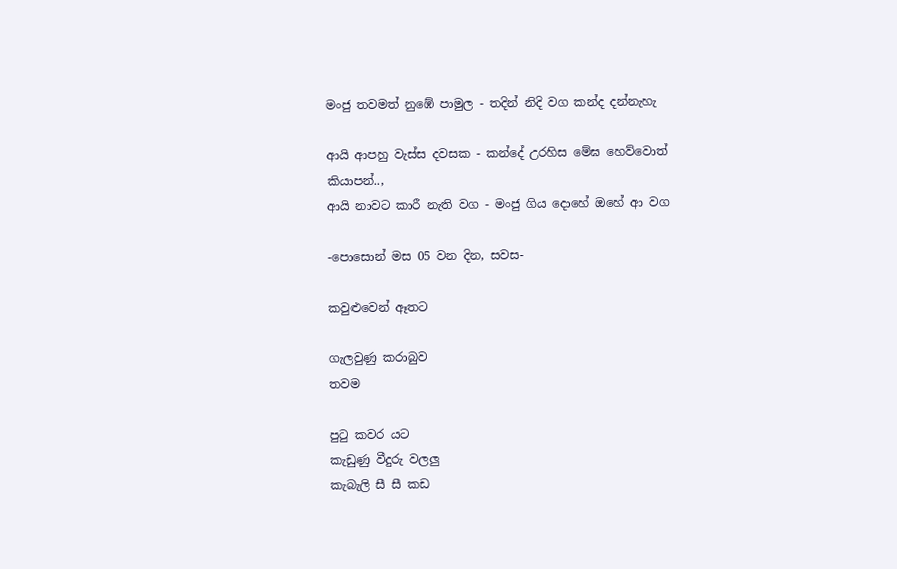මංජු තවමත් නුඹේ පාමුල - තදින් නිදි වග කන්ද දන්නැහැ

ආයි ආපහු වැස්ස දවසක - කන්දේ උරහිස මේඝ හෙව්වොත්
කියාපන්..,
ආයි නාවට කාරී නැති වග - මංජු ගිය දොහේ ඔහේ ආ වග

-පොසොන් මස 05 වන දින, සවස-

කවුළුවෙන් ඈතට

ගැලවුණු කරාබුව
තවම

පුටු කවර යට
කැඩුණු වීදුරු වලලු
කැබැලි සී සී කඩ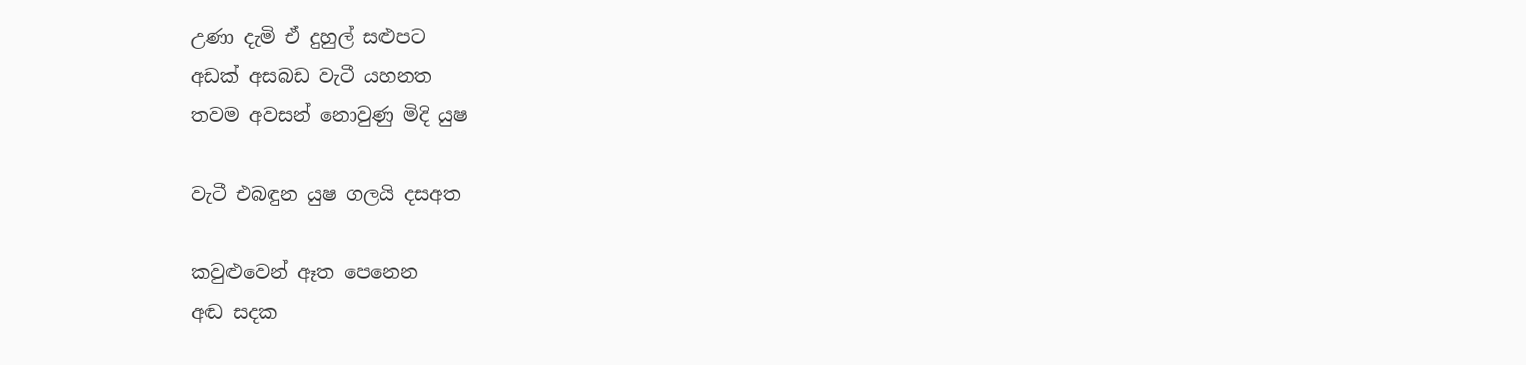උණා දැමි ඒ දුහුල් සළුපට
අඩක් අසබඩ වැටී යහනත
තවම අවසන් නොවුණු මිදි යුෂ

වැටී එබඳුන යුෂ ගලයි දසඅත

කවුළුවෙන් ඈත පෙනෙන
අඬ සදක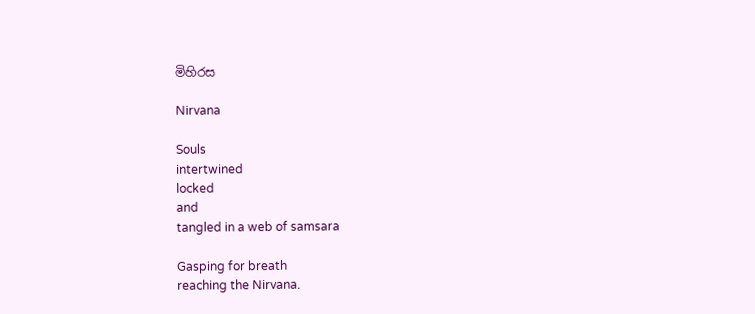මිහිරස

Nirvana

Souls
intertwined
locked
and
tangled in a web of samsara

Gasping for breath
reaching the Nirvana.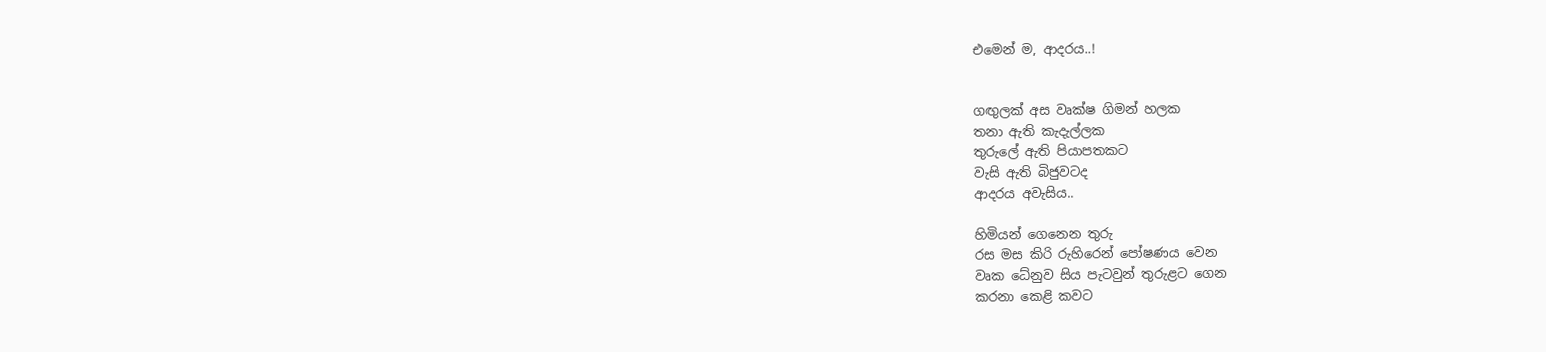එමෙන් ම, ආදරය..!


ගඟුලක් අස වෘක්ෂ ගිමන් හලක
තනා ඇති කැදැල්ලක
තුරුලේ ඇති පියාපතකට
වැසි ඇති බිජුවටද
ආදරය අවැසිය..

හිමියන් ගෙනෙන තුරු
රස මස කිරි රුහිරෙන් පෝෂණය වෙන
වෘක ධේනුව සිය පැටවුන් තුරුළට ගෙන
කරනා කෙළි කවට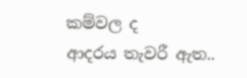කම්වල ද
ආදරය තැවරී ඇත..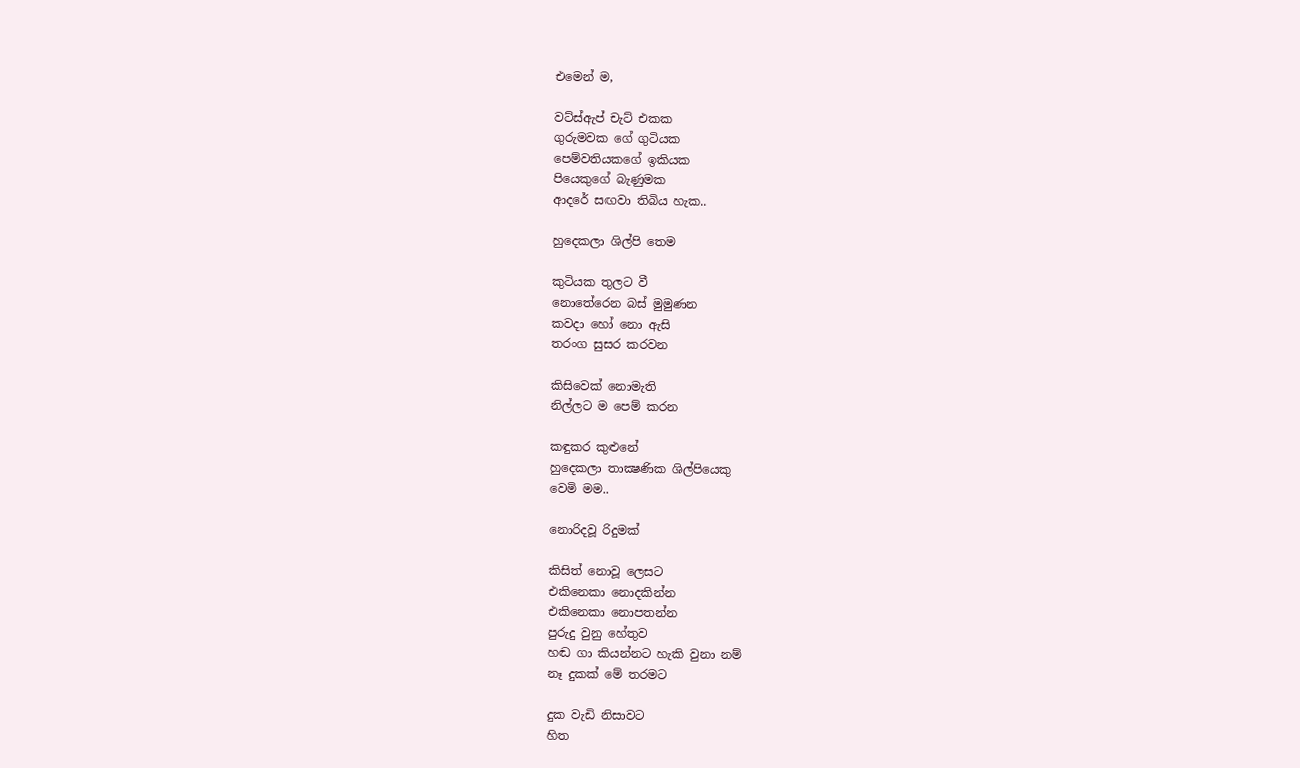එමෙන් ම,

වට්ස්ඇප් චැට් එකක
ගුරුමවක ගේ ගුටියක
පෙම්වතියකගේ ඉකියක
පියෙකුගේ බැණුමක
ආදරේ සඟවා තිබිය හැක..

හුදෙකලා ශිල්පි තෙම

කුටියක තුලට වී
නොතේරෙන බස් මුමුණන
කවදා හෝ නො ඇසි
තරංග සුසර කරවන

කිසිවෙක් නොමැති
නිල්ලට ම පෙම් කරන

කඳුකර කුළුනේ
හුදෙකලා තාක්‍ෂණික ශිල්පියෙකු
වෙමි මම..

නොරිදවූ රිදුමක්

කිසිත් නොවූ ලෙසට
එකිනෙකා නොදකින්න
එකිනෙකා නොපතන්න
පුරුදු වුනු හේතුව
හඬ ගා කියන්නට හැකි වුනා නම්
නෑ දුකක් මේ තරමට

දුක වැඩි නිසාවට
හිත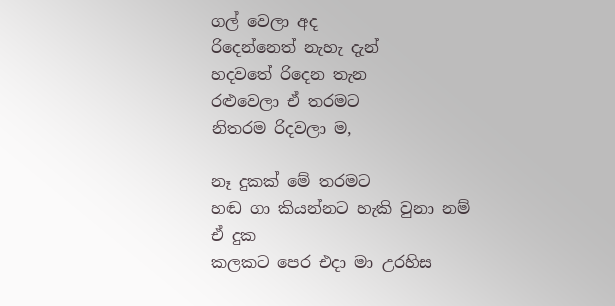ගල් වෙලා අද
රිදෙන්නෙත් නැහැ දැන්
හදවතේ රිදෙන තැන
රළුවෙලා ඒ තරමට
නිතරම රිදවලා ම,

නෑ දුකක් මේ තරමට
හඬ ගා කියන්නට හැකි වුනා නම්
ඒ දුක
කලකට පෙර එදා මා උරහිස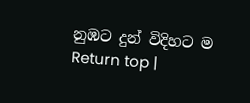නුඹට දුන් විදිහට ම
Return top |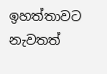ඉහත්තාවට නැවතත්